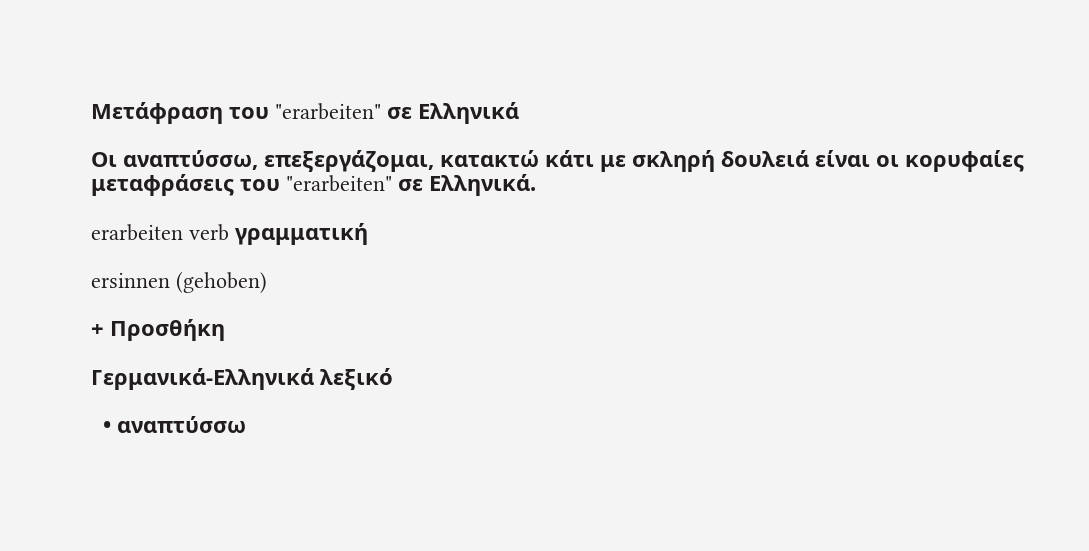Μετάφραση του "erarbeiten" σε Ελληνικά

Οι αναπτύσσω, επεξεργάζομαι, κατακτώ κάτι με σκληρή δουλειά είναι οι κορυφαίες μεταφράσεις του "erarbeiten" σε Ελληνικά.

erarbeiten verb γραμματική

ersinnen (gehoben)

+ Προσθήκη

Γερμανικά-Ελληνικά λεξικό

  • αναπτύσσω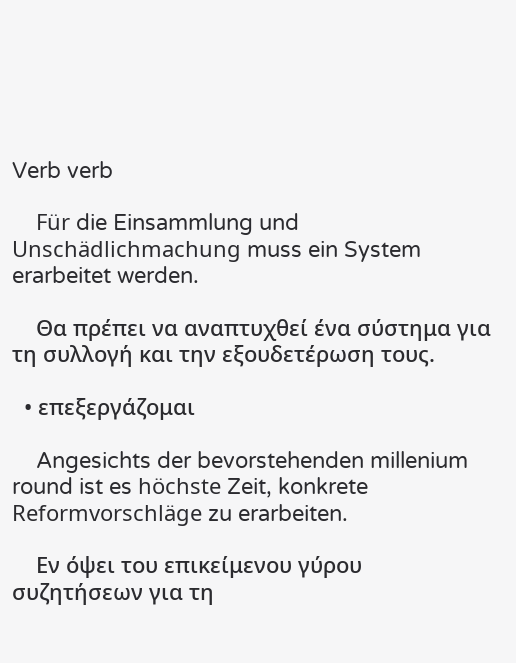Verb verb

    Für die Einsammlung und Unschädlichmachung muss ein System erarbeitet werden.

    Θα πρέπει να αναπτυχθεί ένα σύστημα για τη συλλογή και την εξουδετέρωση τους.

  • επεξεργάζομαι

    Angesichts der bevorstehenden millenium round ist es höchste Zeit, konkrete Reformvorschläge zu erarbeiten.

    Εν όψει του επικείμενου γύρου συζητήσεων για τη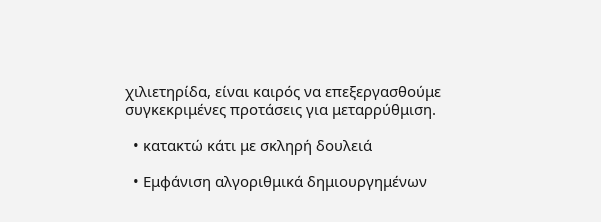χιλιετηρίδα, είναι καιρός να επεξεργασθούμε συγκεκριμένες προτάσεις για μεταρρύθμιση.

  • κατακτώ κάτι με σκληρή δουλειά

  • Εμφάνιση αλγοριθμικά δημιουργημένων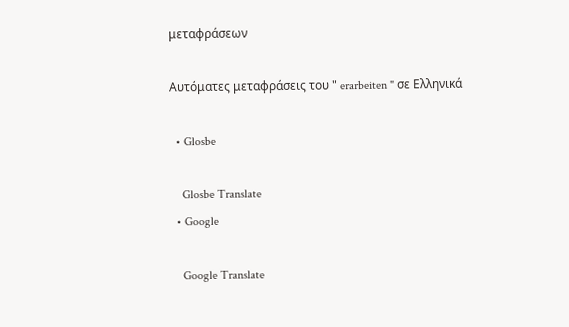μεταφράσεων

Αυτόματες μεταφράσεις του " erarbeiten " σε Ελληνικά

  • Glosbe

    Glosbe Translate
  • Google

    Google Translate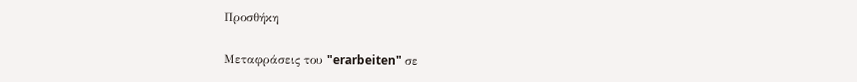Προσθήκη

Μεταφράσεις του "erarbeiten" σε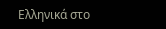Ελληνικά στο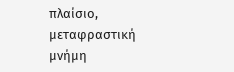πλαίσιο, μεταφραστική μνήμη